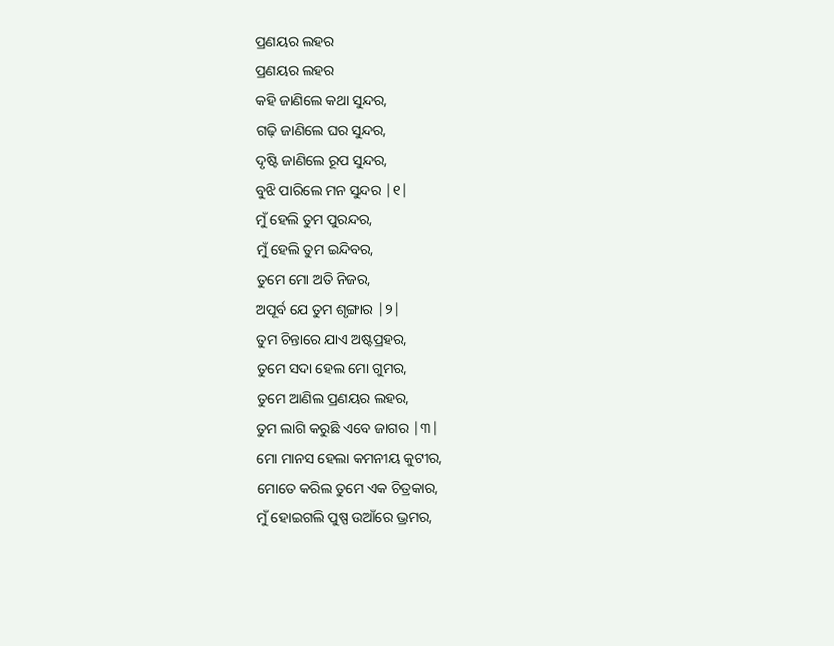ପ୍ରଣୟର ଲହର
ପ୍ରଣୟର ଲହର
କହି ଜାଣିଲେ କଥା ସୁନ୍ଦର,
ଗଢ଼ି ଜାଣିଲେ ଘର ସୁନ୍ଦର,
ଦୃଷ୍ଟି ଜାଣିଲେ ରୂପ ସୁନ୍ଦର,
ବୁଝି ପାରିଲେ ମନ ସୁନ୍ଦର |୧|
ମୁଁ ହେଲି ତୁମ ପୁରନ୍ଦର,
ମୁଁ ହେଲି ତୁମ ଇନ୍ଦିବର,
ତୁମେ ମୋ ଅତି ନିଜର,
ଅପୂର୍ବ ଯେ ତୁମ ଶୃଙ୍ଗାର |୨|
ତୁମ ଚିନ୍ତାରେ ଯାଏ ଅଷ୍ଟପ୍ରହର,
ତୁମେ ସଦା ହେଲ ମୋ ଗୁମର,
ତୁମେ ଆଣିଲ ପ୍ରଣୟର ଲହର,
ତୁମ ଲାଗି କରୁଛି ଏବେ ଜାଗର |୩|
ମୋ ମାନସ ହେଲା କମନୀୟ କୁଟୀର,
ମୋତେ କରିଲ ତୁମେ ଏକ ଚିତ୍ରକାର,
ମୁଁ ହୋଇଗଲି ପୁଷ୍ପ ଉଆଁରେ ଭ୍ରମର,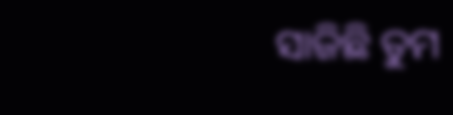ସାଜିଛି ତୁମ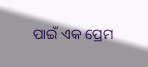ପାଇଁ ଏକ ପ୍ରେମ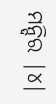ମନ୍ଦିର |୪|